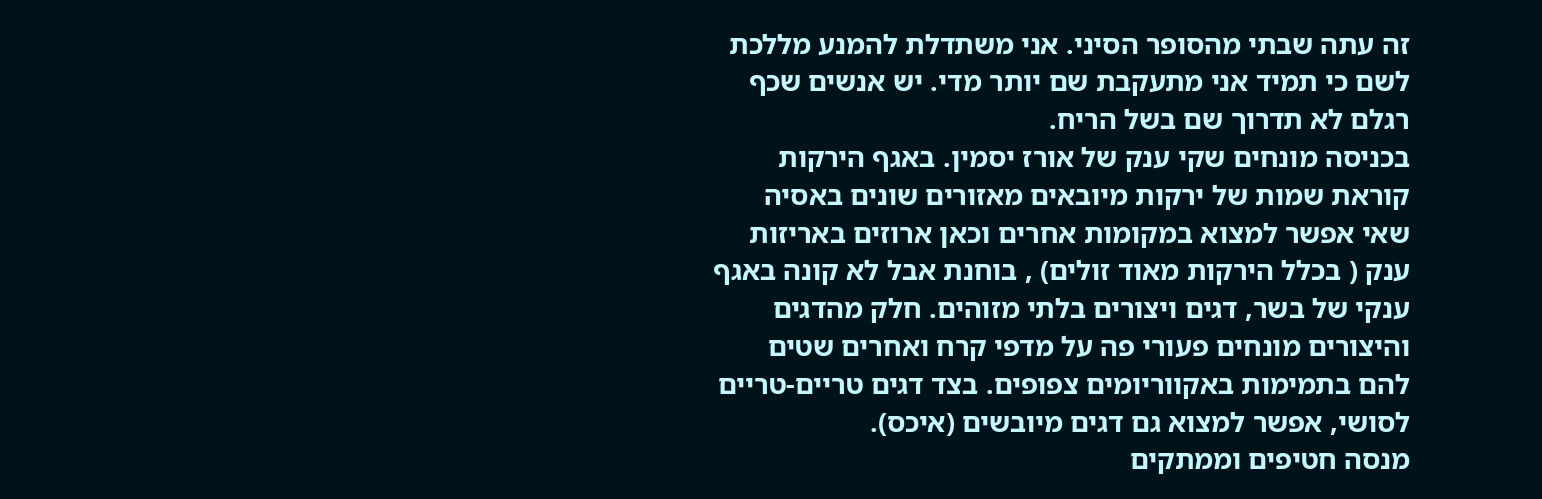זה עתה שבתי מהסופר הסיני. אני משתדלת להמנע מללכת לשם כי תמיד אני מתעקבת שם יותר מדי. יש אנשים שכף רגלם לא תדרוך שם בשל הריח.
בכניסה מונחים שקי ענק של אורז יסמין. באגף הירקות קוראת שמות של ירקות מיובאים מאזורים שונים באסיה שאי אפשר למצוא במקומות אחרים וכאן ארוזים באריזות ענק ( בכלל הירקות מאוד זולים) , בוחנת אבל לא קונה באגף ענקי של בשר, דגים ויצורים בלתי מזוהים. חלק מהדגים והיצורים מונחים פעורי פה על מדפי קרח ואחרים שטים להם בתמימות באקווריומים צפופים. בצד דגים טריים-טריים לסושי, אפשר למצוא גם דגים מיובשים (איכס).
מנסה חטיפים וממתקים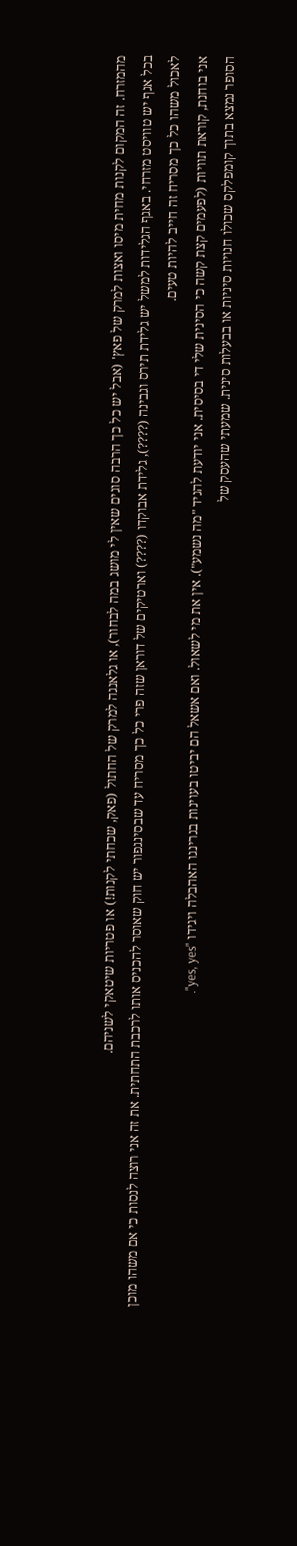מהמזרח. זה המקום לקנות מחית מיסו ואצות למרק של פאץ' (אבל יש כל כך הרבה סוגים שאין לי מושג במה לבחור), או גלאנגה למרק של החתול (פאק, שכחתי לקנות!) או פטריות שיטאקי לשניהם.
בכל אגף יש טוויסט מזרחי. באגף הגלידות למשל יש גלידת תירס וגבינה (????), גלידת אבוקדו (????) וארטיקים של דוראן שזה פרי כל כך מסריח עד שבסינגפור יש חוק שאוסר להכניס אותו לרכבת התחתית. את זה אני רוצה לנסות כי אם משהו מוכן לאכול משהו כל כך מסריח זה חייב להיות טעים.
אני בוחנת, קוראת תוויות (לפעמים קצת קשה כי הסינית שלי די בסיסית. אני יודעת להגיד "מה נשמע"). אין את מי לשאול. ואם אשאל הם יביטו בעוינות בגרינגו האהבלה ויגידו "yes, yes".
הסופר נמצא בתוך קומפלקס שכולו חנויות סיניות או בבעלות סינית. שמעתי שהעסק של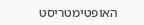האופטימטריסט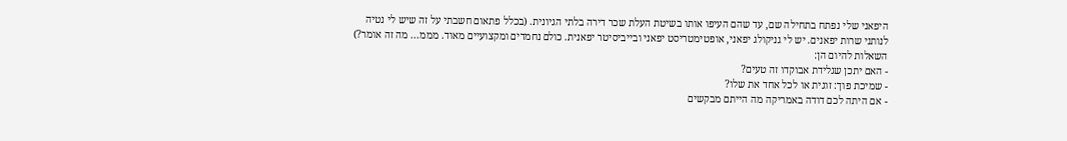היפאני שלי נפתח בתחילה שם, עד שהם העיפו אותו בשיטת העלת שכר דירה בלתי הגיונית. (בכלל פתאום חשבתי על זה שיש לי נטיה לנותני שרות יפאנים. יש לי גניקולג יפאני, אופטימטריסט יפאני ובייביסיטר יפאנית. כולם נחמדים ומקצועיים מאוד. מממ... מה זה אומר?)
השאלות להיום הן:
- האם יתכן שגלידת אבוקדו זה טעים?
- שמיכת פוך: זוגית או לכל אחד את שלו?
- אם היתה לכם דודה באמריקה מה הייתם מבקשים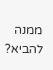ממנה להביא?